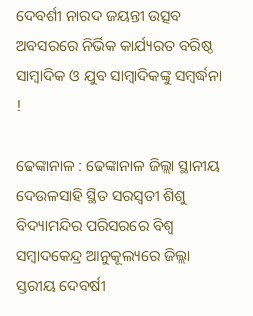ଦେବର୍ଶୀ ନାରଦ ଜୟନ୍ତୀ ଉତ୍ସବ ଅବସରରେ ନିର୍ଭିକ କାର୍ଯ୍ୟରତ ବରିଷ୍ଠ ସାମ୍ବାଦିକ ଓ ଯୁବ ସାମ୍ବାଦିକଙ୍କୁ ସମ୍ବର୍ଦ୍ଧନା !

ଢେଙ୍କାନାଳ : ଢେଙ୍କାନାଳ ଜିଲ୍ଲା ସ୍ଥାନୀୟ ଦେଉଳସାହି ସ୍ଥିତ ସରସ୍ୱତୀ ଶିଶୁ ବିଦ୍ୟାମନ୍ଦିର ପରିସରରେ ବିଶ୍ୱ ସମ୍ବାଦକେନ୍ଦ୍ର ଆନୁକୂଲ୍ୟରେ ଜିଲ୍ଲା ସ୍ତରୀୟ ଦେବର୍ଷୀ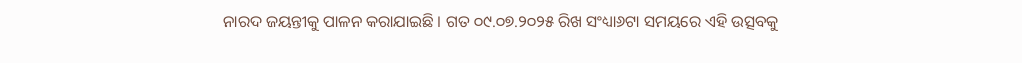ନାରଦ ଜୟନ୍ତୀକୁ ପାଳନ କରାଯାଇଛି । ଗତ ୦୯.୦୭.୨୦୨୫ ରିଖ ସଂଧ୍ୟା୬ଟା ସମୟରେ ଏହି ଉତ୍ସବକୁ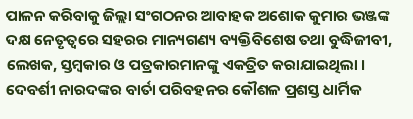ପାଳନ କରିବାକୁ ଜିଲ୍ଲା ସଂଗଠନର ଆବାହକ ଅଶୋକ କୁମାର ଭଞ୍ଜଙ୍କ ଦକ୍ଷ ନେତୃତ୍ୱରେ ସହରର ମାନ୍ୟଗଣ୍ୟ ବ୍ୟକ୍ତିବିଶେଷ ତଥା ବୁଦ୍ଧିଜୀବୀ, ଲେଖକ, ସ୍ତମ୍ବକାର ଓ ପତ୍ରକାରମାନଙ୍କୁ ଏକତ୍ରିତ କରାଯାଇଥିଲା । ଦେବର୍ଶୀ ନାରଦଙ୍କର ବାର୍ତା ପରିବହନର କୌଶଳ ପ୍ରଶସ୍ତ ଧାର୍ମିକ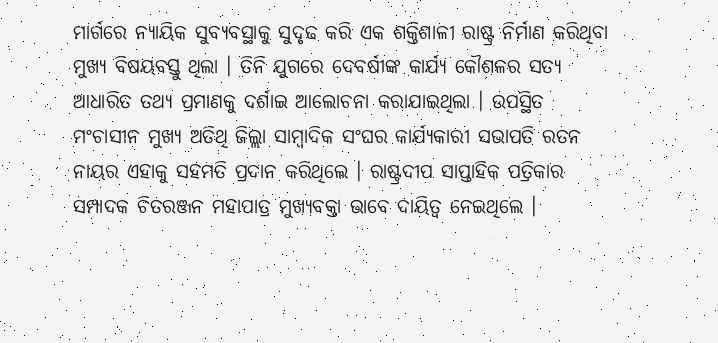ମାର୍ଗରେ ନ୍ୟାୟିକ ସୁବ୍ୟବସ୍ଥାକୁ ସୁଦୃଢ କରି ଏକ ଶକ୍ତିଶାଳୀ ରାଷ୍ଟ୍ର ନିର୍ମାଣ କରିଥିବା ମୁଖ୍ୟ ବିଷୟବସ୍ତୁ ଥିଲା । ତିନି ଯୁଗରେ ଦେବର୍ଷୀଙ୍କ କାର୍ଯ୍ୟ କୌଶଳର ସତ୍ୟ ଆଧାରିତ ତଥ୍ୟ ପ୍ରମାଣକୁ ଦର୍ଶାଇ ଆଲୋଚନା କରାଯାଇଥିଲା । ଉପସ୍ଥିତ ମଂଚାସୀନ ମୁଖ୍ୟ ଅତିଥି ଜିଲ୍ଲା ସାମ୍ବାଦିକ ସଂଘର କାର୍ଯ୍ୟକାରୀ ସଭାପତି ରତନ ନାୟର ଏହାକୁ ସହମତି ପ୍ରଦାନ କରିଥିଲେ । ରାଷ୍ଟ୍ରଦୀପ ସାପ୍ତାହିକ ପତ୍ରିକାର ସମ୍ପାଦକ ଚିତରଞ୍ଜନ ମହାପାତ୍ର ମୁଖ୍ୟବକ୍ତା ଭାବେ ଦାୟିତ୍ୱ ନେଇଥିଲେ ।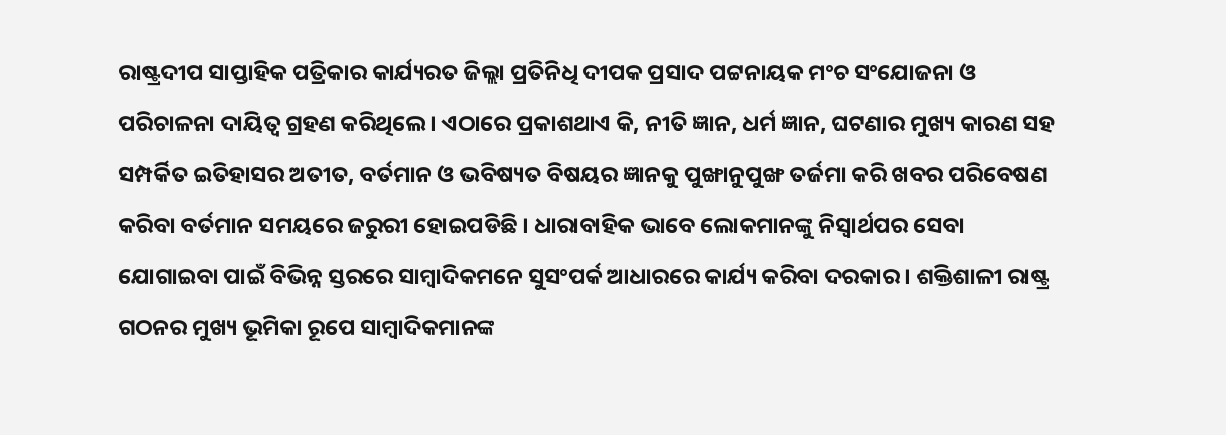ରାଷ୍ଟ୍ରଦୀପ ସାପ୍ତାହିକ ପତ୍ରିକାର କାର୍ଯ୍ୟରତ ଜିଲ୍ଲା ପ୍ରତିନିଧି ଦୀପକ ପ୍ରସାଦ ପଟ୍ଟନାୟକ ମଂଚ ସଂଯୋଜନା ଓ ପରିଚାଳନା ଦାୟିତ୍ୱ ଗ୍ରହଣ କରିଥିଲେ । ଏଠାରେ ପ୍ରକାଶଥାଏ କି, ନୀତି ଜ୍ଞାନ, ଧର୍ମ ଜ୍ଞାନ, ଘଟଣାର ମୁଖ୍ୟ କାରଣ ସହ ସମ୍ପର୍କିତ ଇତିହାସର ଅତୀତ, ବର୍ତମାନ ଓ ଭବିଷ୍ୟତ ବିଷୟର ଜ୍ଞାନକୁ ପୁଙ୍ଖାନୁପୁଙ୍ଖ ତର୍ଜମା କରି ଖବର ପରିବେଷଣ କରିବା ବର୍ତମାନ ସମୟରେ ଜରୁରୀ ହୋଇପଡିଛି । ଧାରାବାହିକ ଭାବେ ଲୋକମାନଙ୍କୁ ନିସ୍ୱାର୍ଥପର ସେବା ଯୋଗାଇବା ପାଇଁ ବିଭିନ୍ନ ସ୍ତରରେ ସାମ୍ବାଦିକମନେ ସୁସଂପର୍କ ଆଧାରରେ କାର୍ଯ୍ୟ କରିବା ଦରକାର । ଶକ୍ତିଶାଳୀ ରାଷ୍ଟ୍ର ଗଠନର ମୁଖ୍ୟ ଭୂମିକା ରୂପେ ସାମ୍ବାଦିକମାନଙ୍କ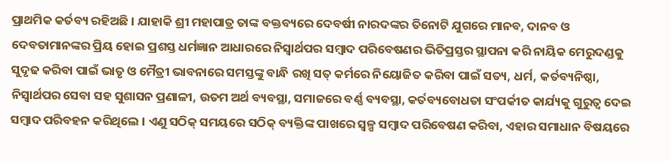ପ୍ରାଥମିକ କର୍ତବ୍ୟ ରହିଅଛି । ଯାହାକି ଶ୍ରୀ ମହାପାତ୍ର ତାଙ୍କ ବକ୍ତବ୍ୟରେ ଦେବର୍ଷୀ ନାରଦଙ୍କର ତିନୋଟି ଯୁଗରେ ମାନବ, ଦାନବ ଓ ଦେବତାମାନଙ୍କର ପ୍ରିୟ ହୋଇ ପ୍ରଶସ୍ତ ଧର୍ମଜ୍ଞାନ ଆଧାରରେ ନିସ୍ୱାର୍ଥପର ସମ୍ବାଦ ପରିବେଷଣର ଭିତିପ୍ରସ୍ତର ସ୍ଥାପନା କରି ନାୟିକ ମେରୁଦଣ୍ଡକୁ ସୁଦୃଢ କରିବା ପାଇଁ ଭାତୃ ଓ ମୈତ୍ରୀ ଭାବନାରେ ସମସ୍ତଙ୍କୁ ବାନ୍ଧି ରଖି ସତ୍ କର୍ମରେ ନିୟୋଜିତ କରିବା ପାଇଁ ସତ୍ୟ, ଧର୍ମ, କର୍ତବ୍ୟନିଷ୍ଠା, ନିସ୍ୱାର୍ଥପର ସେବା ସହ ସୁଶାସନ ପ୍ରଣାଳୀ, ଉତମ ଅର୍ଥ ବ୍ୟବସ୍ଥା, ସମାଜରେ ବର୍ଣ୍ଣ ବ୍ୟବସ୍ଥା, କର୍ତବ୍ୟବୋଧତା ସଂପର୍କୀତ କାର୍ଯ୍ୟକୁ ଗୁରୁତ୍ୱ ଦେଇ ସମ୍ବାଦ ପରିବହନ କରିଥିଲେ । ଏଣୁ ସଠିକ୍ ସମୟରେ ସଠିକ୍ ବ୍ୟକ୍ତିଙ୍କ ପାଖରେ ସ୍ୱଳ୍ପ ସମ୍ବାଦ ପରିବେଷଣ କରିବା, ଏହାର ସମାଧାନ ବିଷୟରେ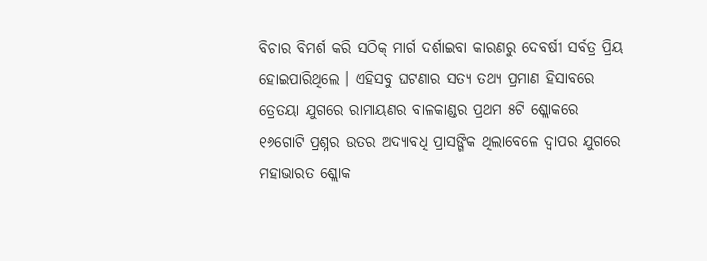ବିଚାର ବିମର୍ଶ କରି ସଠିକ୍ ମାର୍ଗ ଦର୍ଶାଇବା କାରଣରୁ ଦେବର୍ଷୀ ସର୍ବତ୍ର ପ୍ରିୟ ହୋଇପାରିଥିଲେ । ଏହିସବୁ ଘଟଣାର ସତ୍ୟ ତଥ୍ୟ ପ୍ରମାଣ ହିସାବରେ ତ୍ରେତୟା ଯୁଗରେ ରାମାୟଣର ବାଳକାଣ୍ଡର ପ୍ରଥମ ୫ଟି ଶ୍ଲୋକରେ ୧୬ଗୋଟି ପ୍ରଶ୍ନର ଉତର ଅଦ୍ୟାବଧି ପ୍ରାସଙ୍ଗିକ ଥିଲାବେଳେ ଦ୍ୱାପର ଯୁଗରେ ମହାଭାରତ ଶ୍ଲୋକ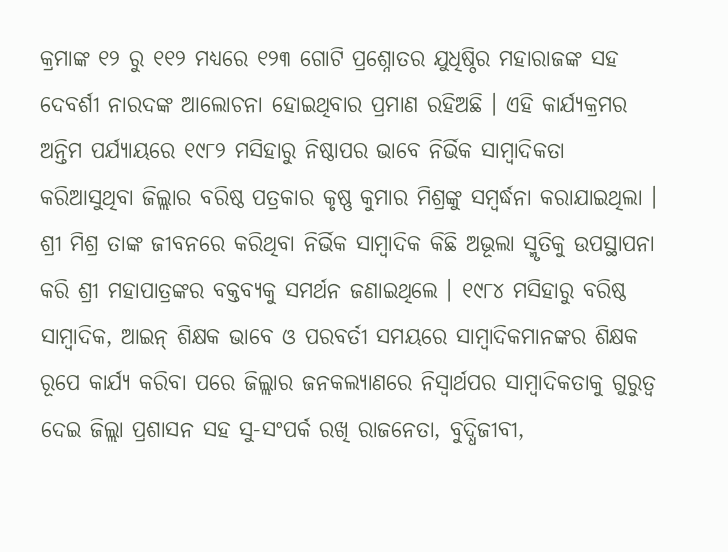କ୍ରମାଙ୍କ ୧୨ ରୁ ୧୧୨ ମଧ୍ୟରେ ୧୨୩ ଗୋଟି ପ୍ରଶ୍ନୋତର ଯୁଧିଷ୍ଠିର ମହାରାଜଙ୍କ ସହ ଦେବର୍ଶୀ ନାରଦଙ୍କ ଆଲୋଚନା ହୋଇଥିବାର ପ୍ରମାଣ ରହିଅଛି । ଏହି କାର୍ଯ୍ୟକ୍ରମର ଅନ୍ତିମ ପର୍ଯ୍ୟାୟରେ ୧୯୮୨ ମସିହାରୁ ନିଷ୍ଠାପର ଭାବେ ନିର୍ଭିକ ସାମ୍ବାଦିକତା କରିଆସୁଥିବା ଜିଲ୍ଲାର ବରିଷ୍ଠ ପତ୍ରକାର କୃଷ୍ଣ କୁମାର ମିଶ୍ରଙ୍କୁ ସମ୍ବର୍ଦ୍ଧନା କରାଯାଇଥିଲା । ଶ୍ରୀ ମିଶ୍ର ତାଙ୍କ ଜୀବନରେ କରିଥିବା ନିର୍ଭିକ ସାମ୍ବାଦିକ କିଛି ଅଭୂଲା ସ୍ମୃତିକୁ ଉପସ୍ଥାପନା କରି ଶ୍ରୀ ମହାପାତ୍ରଙ୍କର ବକ୍ତବ୍ୟକୁ ସମର୍ଥନ ଜଣାଇଥିଲେ । ୧୯୮୪ ମସିହାରୁ ବରିଷ୍ଠ ସାମ୍ବାଦିକ, ଆଇନ୍ ଶିକ୍ଷକ ଭାବେ ଓ ପରବର୍ତୀ ସମୟରେ ସାମ୍ବାଦିକମାନଙ୍କର ଶିକ୍ଷକ ରୂପେ କାର୍ଯ୍ୟ କରିବା ପରେ ଜିଲ୍ଲାର ଜନକଲ୍ୟାଣରେ ନିସ୍ୱାର୍ଥପର ସାମ୍ବାଦିକତାକୁ ଗୁରୁତ୍ୱ ଦେଇ ଜିଲ୍ଲା ପ୍ରଶାସନ ସହ ସୁ-ସଂପର୍କ ରଖି ରାଜନେତା, ବୁଦ୍ଧିଜୀବୀ,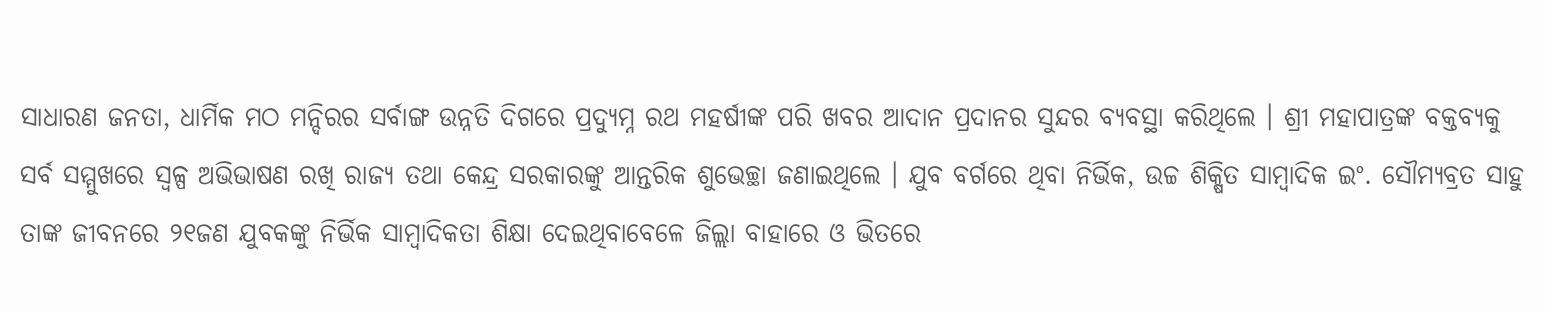ସାଧାରଣ ଜନତା, ଧାର୍ମିକ ମଠ ମନ୍ଦିରର ସର୍ବାଙ୍ଗ ଉନ୍ନତି ଦିଗରେ ପ୍ରଦ୍ୟୁମ୍ନ ରଥ ମହର୍ଷୀଙ୍କ ପରି ଖବର ଆଦାନ ପ୍ରଦାନର ସୁନ୍ଦର ବ୍ୟବସ୍ଥା କରିଥିଲେ । ଶ୍ରୀ ମହାପାତ୍ରଙ୍କ ବକ୍ତବ୍ୟକୁ ସର୍ବ ସମ୍ମୁଖରେ ସ୍ୱଳ୍ପ ଅଭିଭାଷଣ ରଖି ରାଜ୍ୟ ତଥା କେନ୍ଦ୍ର ସରକାରଙ୍କୁ ଆନ୍ତରିକ ଶୁଭେଚ୍ଛା ଜଣାଇଥିଲେ । ଯୁବ ବର୍ଗରେ ଥିବା ନିର୍ଭିକ, ଉଚ୍ଚ ଶିକ୍ଷିତ ସାମ୍ବାଦିକ ଇଂ. ସୌମ୍ୟବ୍ରତ ସାହୁ ତାଙ୍କ ଜୀବନରେ ୨୧ଜଣ ଯୁବକଙ୍କୁ ନିର୍ଭିକ ସାମ୍ବାଦିକତା ଶିକ୍ଷା ଦେଇଥିବାବେଳେ ଜିଲ୍ଲା ବାହାରେ ଓ ଭିତରେ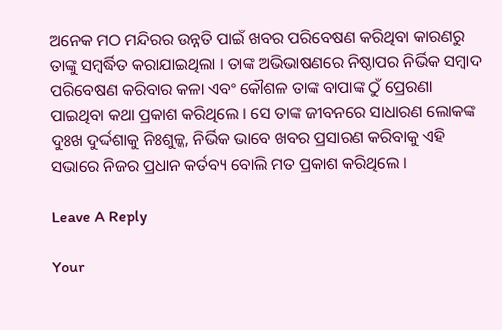ଅନେକ ମଠ ମନ୍ଦିରର ଉନ୍ନତି ପାଇଁ ଖବର ପରିବେଷଣ କରିଥିବା କାରଣରୁ ତାଙ୍କୁ ସମ୍ବର୍ଦ୍ଧିତ କରାଯାଇଥିଲା । ତାଙ୍କ ଅଭିଭାଷଣରେ ନିଷ୍ଠାପର ନିର୍ଭିକ ସମ୍ବାଦ ପରିବେଷଣ କରିବାର କଳା ଏବଂ କୌଶଳ ତାଙ୍କ ବାପାଙ୍କ ଠୁଁ ପ୍ରେରଣା ପାଇଥିବା କଥା ପ୍ରକାଶ କରିଥିଲେ । ସେ ତାଙ୍କ ଜୀବନରେ ସାଧାରଣ ଲୋକଙ୍କ ଦୁଃଖ ଦୁର୍ଦ୍ଦଶାକୁ ନିଃଶୁଳ୍କ, ନିର୍ଭିକ ଭାବେ ଖବର ପ୍ରସାରଣ କରିବାକୁ ଏହି ସଭାରେ ନିଜର ପ୍ରଧାନ କର୍ତବ୍ୟ ବୋଲି ମତ ପ୍ରକାଶ କରିଥିଲେ ।

Leave A Reply

Your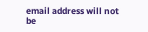email address will not be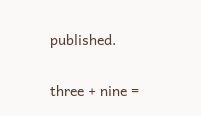published.

three + nine =